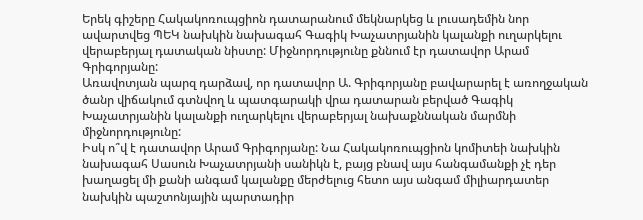Երեկ գիշերը Հակակոռուպցիոն դատարանում մեկնարկեց և լուսադեմին նոր ավարտվեց ՊԵԿ նախկին նախագահ Գագիկ Խաչատրյանին կալանքի ուղարկելու վերաբերյալ դատական նիստը: Միջնորդությունը քննում էր դատավոր Արամ Գրիգորյանը:
Առավոտյան պարզ դարձավ, որ դատավոր Ա. Գրիգորյանը բավարարել է առողջական ծանր վիճակում գտնվող և պատգարակի վրա դատարան բերված Գագիկ Խաչատրյանին կալանքի ուղարկելու վերաբերյալ նախաքննական մարմնի միջնորդությունը:
Իսկ ո՞վ է դատավոր Արամ Գրիգորյանը: Նա Հակակոռուպցիոն կոմիտեի նախկին նախագահ Սասուն Խաչատրյանի սանիկն է, բայց բնավ այս հանգամանքի չէ դեր խաղացել մի քանի անգամ կալանքը մերժելուց հետո այս անգամ միլիարդատեր նախկին պաշտոնյային պարտադիր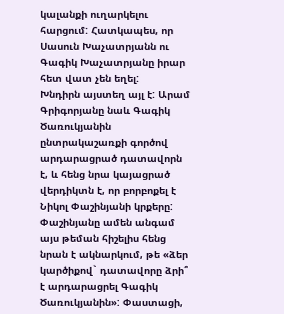կալանքի ուղարկելու հարցում: Հատկապես, որ Սասուն Խաչատրյանն ու Գագիկ Խաչատրյանը իրար հետ վատ չեն եղել:
Խնդիրն այստեղ այլ է: Արամ Գրիգորյանը նաև Գագիկ Ծառուկյանին ընտրակաշառքի գործով արդարացրած դատավորն է, և հենց նրա կայացրած վերդիկտն է, որ բորբոքել է Նիկոլ Փաշինյանի կրքերը: Փաշինյանը ամեն անգամ այս թեման հիշելիս հենց նրան է ակնարկում, թե «ձեր կարծիքով` դատավորը ձրի՞ է արդարացրել Գագիկ Ծառուկյանին»: Փաստացի,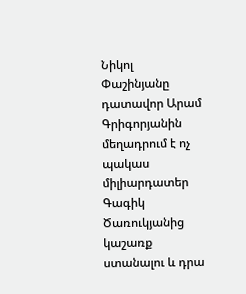Նիկոլ Փաշինյանը դատավոր Արամ Գրիգորյանին մեղադրում է ոչ պակաս միլիարդատեր Գագիկ Ծառուկյանից կաշառք ստանալու և դրա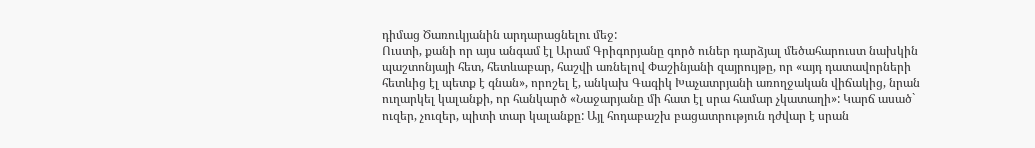դիմաց Ծառուկյանին արդարացնելու մեջ:
Ուստի, քանի որ այս անգամ էլ Արամ Գրիգորյանը գործ ուներ դարձյալ մեծահարուստ նախկին պաշտոնյայի հետ, հետևաբար, հաշվի առնելով Փաշինյանի զայրույթը, որ «այդ դատավորների հետևից էլ պետք է գնան», որոշել է, անկախ Գագիկ Խաչատրյանի առողջական վիճակից, նրան ուղարկել կալանքի, որ հանկարծ «Նաջարյանը մի հատ էլ սրա համար չկատաղի»: Կարճ ասած` ուզեր, չուզեր, պիտի տար կալանքը: Այլ հոդաբաշխ բացատրություն դժվար է սրան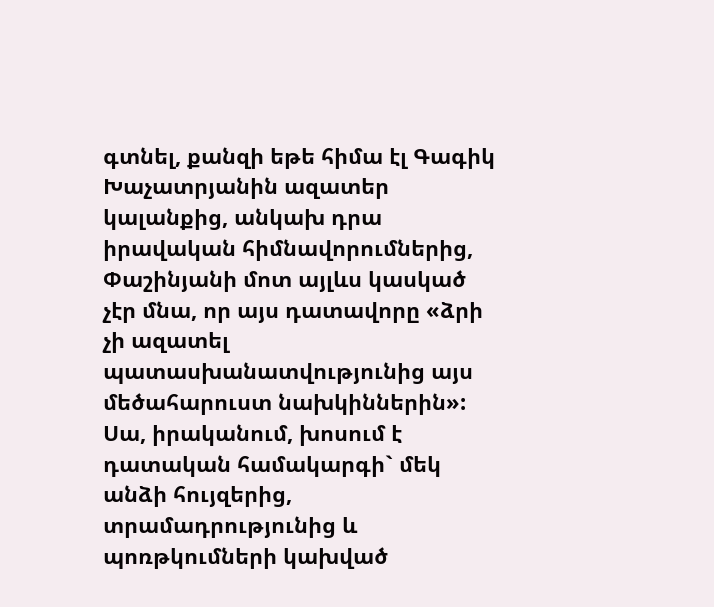գտնել, քանզի եթե հիմա էլ Գագիկ Խաչատրյանին ազատեր կալանքից, անկախ դրա իրավական հիմնավորումներից, Փաշինյանի մոտ այլևս կասկած չէր մնա, որ այս դատավորը «ձրի չի ազատել պատասխանատվությունից այս մեծահարուստ նախկիններին»:
Սա, իրականում, խոսում է դատական համակարգի` մեկ անձի հույզերից, տրամադրությունից և պոռթկումների կախված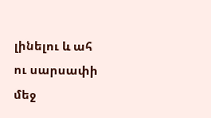լինելու և ահ ու սարսափի մեջ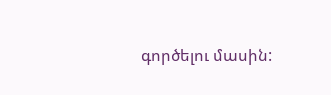գործելու մասին: